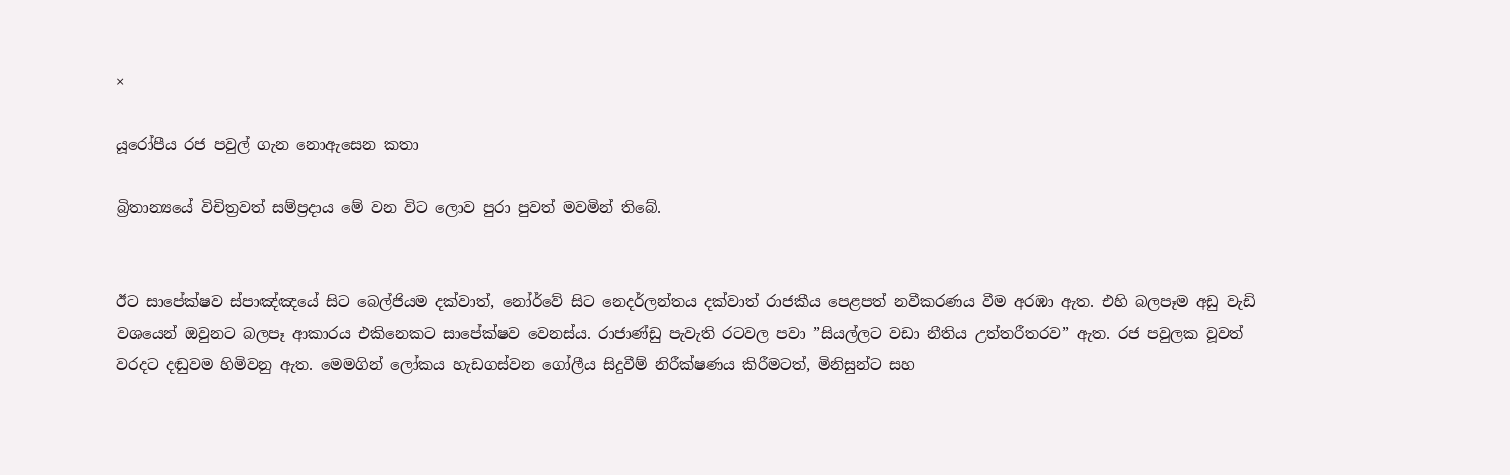×

යූරෝපීය රජ පවුල් ගැන නොඇසෙන කතා

බ්‍රිතාන්‍යයේ විචිත්‍රවත් සම්ප්‍රදාය මේ වන විට ලොව පුරා පුවත් මවමින් තිබේ.


ඊට සාපේක්ෂව ස්පාඤ්ඤයේ සිට බෙල්ජියම දක්වාත්, නෝර්වේ සිට නෙදර්ලන්තය දක්වාත් රාජකීය පෙළපත් නවීකරණය වීම අරඹා ඇත. එහි බලපෑම අඩු වැඩි වශයෙන් ඔවුනට බලපෑ ආකාරය එකිනෙකට සාපේක්ෂව වෙනස්ය. රාජාණ්ඩු පැවැති රටවල පවා ”සියල්ලට වඩා නීතිය උත්තරීතරව” ඇත. රජ පවුලක වූවත් වරදට දඬුවම හිමිවනු ඇත. මෙමගින් ලෝකය හැඩගස්වන ගෝලීය සිදුවීම් නිරීක්ෂණය කිරීමටත්, මිනිසුන්ට සහ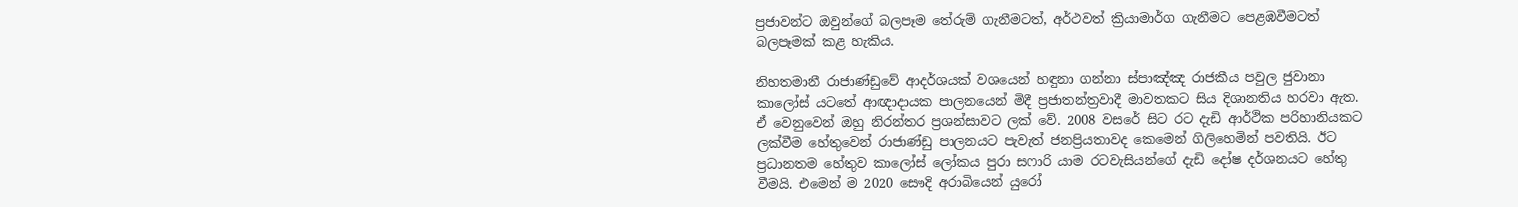ප්‍රජාවන්ට ඔවුන්ගේ බලපෑම තේරුම් ගැනීමටත්, අර්ථවත් ක්‍රියාමාර්ග ගැනීමට පෙළඹවීමටත් බලපෑමක් කළ හැකිය.

නිහතමානී රාජාණ්ඩුවේ ආදර්ශයක් වශයෙන් හඳුනා ගන්නා ස්පාඤ්ඤ රාජකීය පවුල ජුවානා කාලෝස් යටතේ ආඥාදායක පාලනයෙන් මිදී ප්‍රජාතන්ත්‍රවාදී මාවතකට සිය දිශානතිය හරවා ඇත. ඒ වෙනුවෙන් ඔහු නිරන්තර ප්‍රශන්සාවට ලක් වේ. 2008 වසරේ සිට රට දැඩි ආර්ථික පරිහානියකට ලක්වීම හේතුවෙන් රාජාණ්ඩු පාලනයට පැවැත් ජනප්‍රියතාවද කෙමෙන් ගිලිහෙමින් පවතියි. ඊට ප්‍රධානතම හේතුව කාලෝස් ලෝකය පුරා සෆාරි යාම රටවැසියන්ගේ දැඩි දෝෂ දර්ශනයට හේතු වීමයි. එමෙන් ම 2020 සෞදි අරාබියෙන් යුරෝ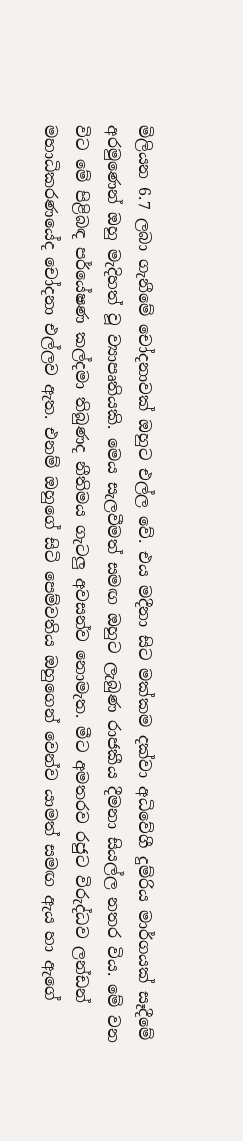මිලියන 6.7 ලබා ගැනීමේ චෝදනාවක් ඔහුට එල්ල වේ. එය මදීනා සිට මක්කම දක්වා අධිවේගී දුම්රිය මාර්ගයක් සෑදීමේ අරමුණෙන් ඔහු මැදිහත් වූ ව්‍යාපෘතියකි. මෙය සැලවීමත් සමඟ ඔහුට ලැබුණ රාජකීය දීමනා සියල්ල නතර විය. මේ වන විට මේ පිළිබඳ පර්යේෂණ කල්දමා තිබුණද නීතිමය ගැටලු අවසන්ව නොමැත. මීට අමතරව රජුට විරුද්ධව ලන්ඩන් මහාධිකරණයේද චෝදනා එල්ලව ඇත. එනම් ඔහුගේ සිටි පෙම්වතිය ඔහුගෙන් වෙන්ව යාමත් සමඟ ඇය හා ඇගේ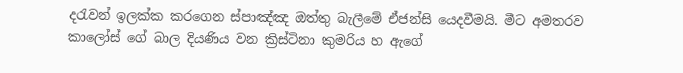දරැවන් ඉලක්ක කරගෙන ස්පාඤ්ඤ ඔත්තු බැලීමේ ඒජන්සි යෙදවීමයි. මීට අමතරව කාලෝස් ගේ බාල දියණිය වන ක්‍රිස්ටිනා කුමරිය හ ඇගේ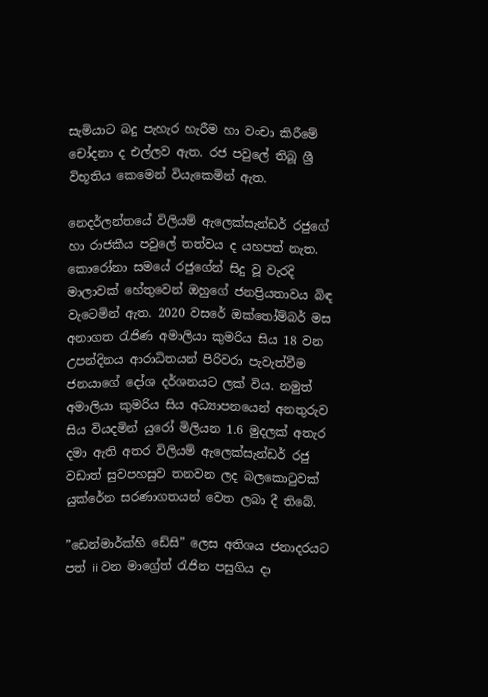සැමියාට බදු පැහැර හැරීම හා වංචා කිරීමේ චෝදනා ද එල්ලව ඇත. රජ පවුලේ තිබූ ශ්‍රී විභූතිය කෙමෙන් වියැකෙමින් ඇත.

නෙදර්ලන්තයේ විලියම් ඇලෙක්සැන්ඩර් රජුගේ හා රාජකීය පවුලේ තත්වය ද යහපත් නැත. කොරෝනා සමයේ රජුගේන් සිදු වූ වැරදි මාලාවක් හේතුවෙන් ඔහුගේ ජනප්‍රියතාවය බිඳ වැටෙමින් ඇත. 2020 වසරේ ඔක්තෝම්බර් මස අනාගත රැජිණ අමාලියා කුමරිය සිය 18 වන උපන්දිනය ආරාධිතයන් පිරිවරා පැවැත්වීම ජනයාගේ දෝශ දර්ශනයට ලක් ‌විය. නමුත් අමාලියා කුමරිය සිය අධ්‍යාපනයෙන් අනතුරුව සිය වියදමින් යුරෝ මිලියන 1.6 මුදලක් අතැර දමා ඇති අතර විලියම් ඇලෙක්සැන්ඩර් රජු වඩාත් සුවපහසුව තනවන ලද බලකොටුවක් යුක්රේන සරණාගතයන් වෙත ලබා දී තිබේ.

”ඩෙන්මාර්ක්හි ඩේසි” ලෙස අතිශය ජනාදරයට පත් ii වන මාග්‍රේත් රැජින පසුගිය දා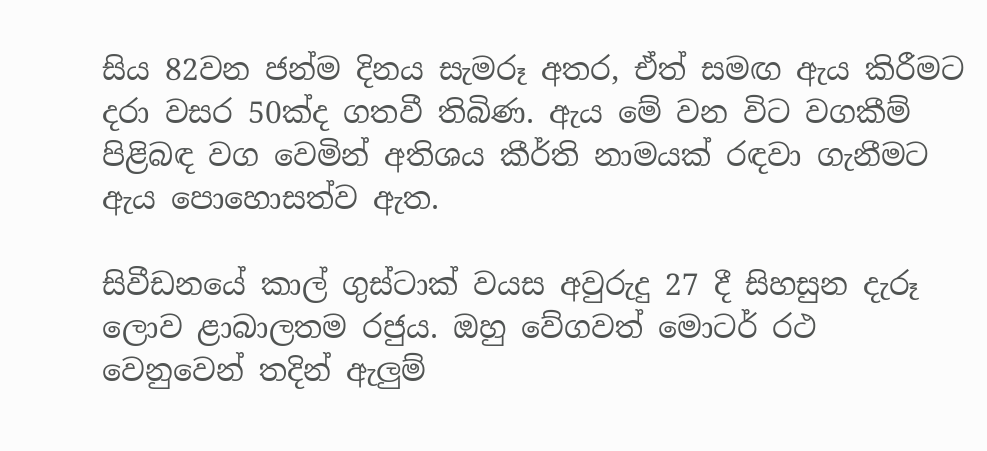සිය 82වන ජන්ම දිනය සැමරූ අතර, ඒත් සමඟ ඇය කිරීමට දරා වසර 50ක්ද ගතවී තිබිණ. ඇය මේ වන විට වගකීම් පිළිබඳ වග වෙමින් අතිශය කීර්ති නාමයක් රඳවා ගැනීමට ඇය පොහොසත්ව ඇත.

සිවීඩනයේ කාල් ගුස්ටාක් වයස අවුරුදු 27 දී සිහසුන දැරූ ලොව ළාබාලතම රජුය. ඔහු වේගවත් මොටර් රථ වෙනුවෙන් තදින් ඇලුම්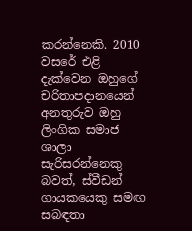කරන්නෙකි. 2010 වසරේ එළි දැක්වෙන ඔහුගේ චරිතාපදානයෙන් අනතුරුව ඔහු ලිංගික සමාජ ශාලා සැරිසරන්නෙකු බවත්, ස්වීඩන් ගායකයෙකු සමඟ සබඳතා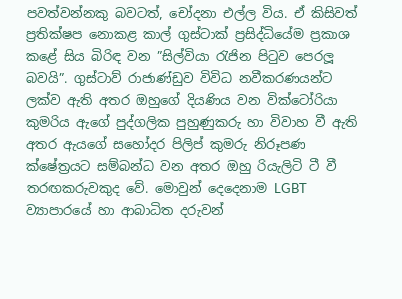පවත්වන්නකු බවටත්, චෝදනා එල්ල විය. ඒ කිසිවත් ප්‍රතික්ෂප නොකළ කාල් ගුස්ටාක් ප්‍රසිද්ධියේම ප්‍රකාශ කළේ සිය බිරිඳ වන ”සිල්වියා රැජින පිටුව පෙරලූ බවයි”. ගුස්ටාව් රාජාණ්ඩුව විවිධ නවීකරණයන්ට ලක්ව ඇති අතර ඔහුගේ දියණිය වන වික්ටෝරියා කුමරිය ඇගේ පුද්ගලික පුහුණුකරු හා විවාහ වී ඇති අතර ඇයගේ සහෝදර පිලිප් කුමරු නිරූපණ ක්ෂේත්‍රයට සම්බන්ධ වන අතර ඔහු රියැලිටි ටී වී තරඟකරුවකුද වේ. මොවුන් දෙදෙනාම LGBT ව්‍යාපාරයේ හා ආබාධිත දරුවන්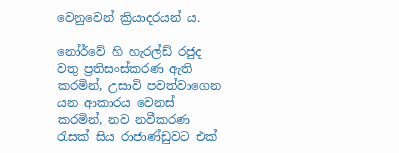වෙනුවෙන් ක්‍රියාදරයන් ය.

නෝර්වේ හි හැරල්ඩ් රජුද වතු ප්‍රතිසංස්කරණ ඇති කරමින්, උසාවි පවත්වාගෙන යන ආකාරය වෙනස් කරමින්, නව නවීකරණ රැසක් සිය රාජාණ්ඩුවට එක්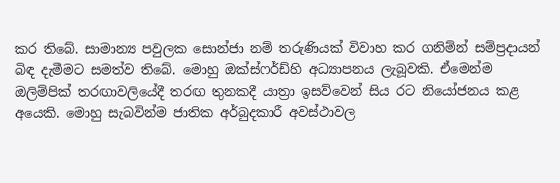කර තිබේ. සාමාන්‍ය පවුලක සොන්ජා නම් තරුණියක් විවාහ කර ගනිම්න් සම්ප්‍රදායන් බිඳ දැමීමට සමත්ව තිබේ. මොහු ඔක්ස්ෆර්ඩ්හි අධ්‍යාපනය ලැබූවකි. ඒමෙන්ම ඔලිම්පික් තරඟාවලියේදී තරඟ තුනකදී යාත්‍රා ඉසව්වෙන් සිය රට නියෝජනය කළ අයෙකි. මොහු සැබවින්ම ජාතික අර්බුදකාරී අවස්ථාවල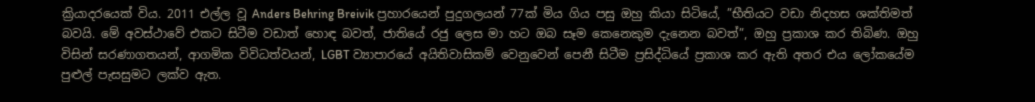ක්‍රියාදරයෙක් විය. 2011 එල්ල වූ Anders Behring Breivik ප්‍රහාරයෙන් පුදුගලයන් 77ක් මිය ගිය පසු ඔහු කියා සිටියේ, ”භීතියට වඩා නිදහස ශක්තිමත් බවයි. මේ අවස්ථාවේ එකට සිටීම වඩාත් හොඳ බවත්, ජාතියේ රජු ලෙස මා හට ඔබ සෑම කෙනෙකුම දැනෙන බවත්”, ඔහු ප්‍රකාශ කර තිබිණ. ඔහු විසින් සරණාගතයන්, ආගමික විවිධත්වයන්, LGBT ව්‍යාපාරයේ අයිතිවාසිකම් වෙනුවෙන් පෙනී සිටීම ප්‍රසිද්ධියේ ප්‍රකාශ කර ඇති අතර එය ලෝකයේම පුළුල් පැසසුමට ලක්ව ඇත.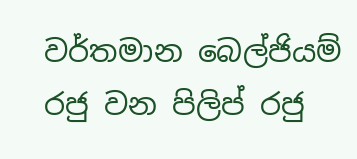වර්තමාන බෙල්ජියම් රජු වන පිලිප් රජු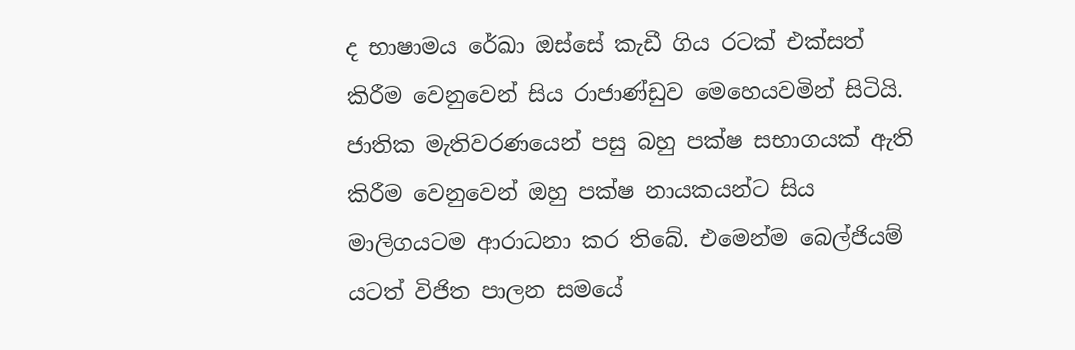ද භාෂාමය රේඛා ඔස්සේ කැඩී ගිය රටක් එක්සත් කිරීම වෙනුවෙන් සිය රාජාණ්ඩුව මෙහෙයවමින් සිටියි. ජාතික මැතිවරණයෙන් පසු බහු පක්ෂ සභාගයක් ඇති කිරීම වෙනුවෙන් ඔහු පක්ෂ නායකයන්ට සිය මාලිගයටම ආරාධනා කර තිබේ. එමෙන්ම බෙල්ජියම් යටත් විජිත පාලන සමයේ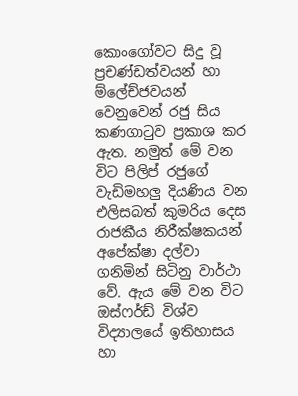කොංගෝවට සිදු වූ ප්‍රචණ්ඩත්වයන් හා ම්ලේච්ජවයන් වෙනුවෙන් රජු සිය කණගාටුව ප්‍රකාශ කර ඇත. නමුත් මේ වන විට පිලිප් රජුගේ වැඩිමහලු දියණිය වන එලිසබත් කුමරිය දෙස රාජකීය නිරීක්ෂකයන් අපේක්ෂා දල්වා ගනිමින් සිටිනු වාර්ථා වේ. ඇය මේ වන විට ඔස්ෆර්ඩ් විශ්ව විද්‍යාලයේ ඉතිහාසය හා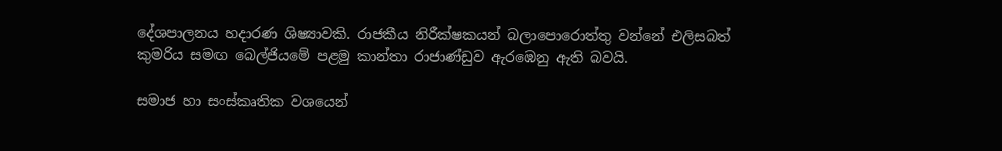දේශපාලනය හදාරණ ශිෂ්‍යාවකි. රාජකීය නිරීක්ෂකයන් බලාපොරොත්තු වන්නේ එලිසබත් කුමරිය සමඟ බෙල්ජියමේ පළමු කාන්තා රාජාණ්ඩුව ඇරඹෙනු ඇති බවයි.

සමාජ හා සංස්කෘතික වශයෙන්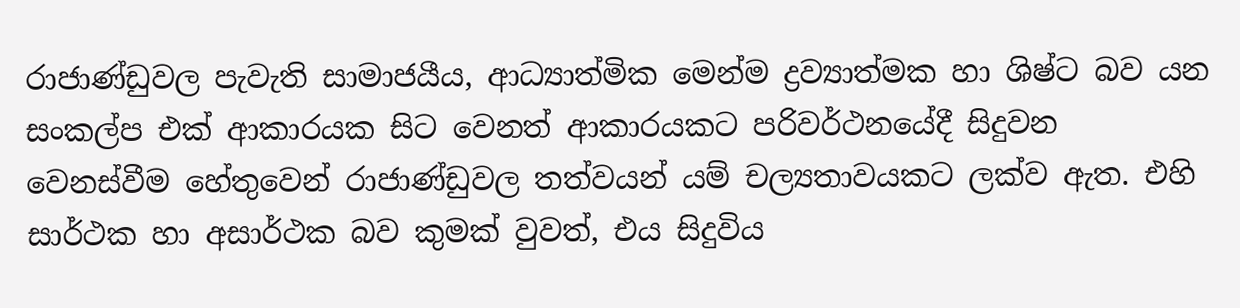රාජාණ්ඩුවල පැවැති සාමාජයීය, ආධ්‍යාත්මික මෙන්ම ද්‍රව්‍යාත්මක හා ශිෂ්ට බව යන සංකල්ප එක් ආකාරයක සිට වෙනත් ආකාරයකට පරිවර්ථනයේදී සිදුවන වෙනස්වීම හේතුවෙන් රාජාණ්ඩුවල තත්වයන් යම් චල්‍යතාවයකට ලක්ව ඇත. එහි සාර්ථක හා අසාර්ථක බව කුමක් වුවත්, එය සිදුවිය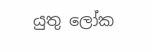යුතු ලෝක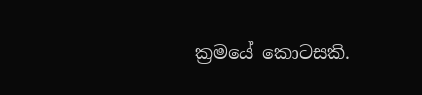ක්‍රමයේ කොටසකි.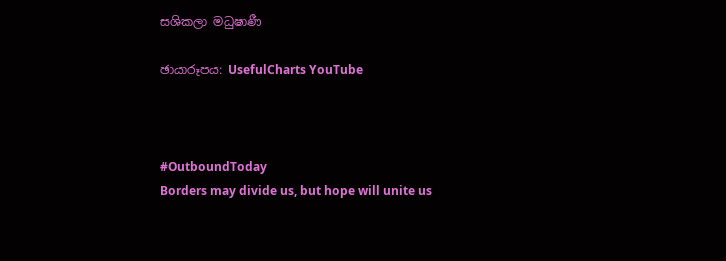සශිකලා මධුෂාණී

ඡායාරූපය: UsefulCharts YouTube



#OutboundToday
Borders may divide us, but hope will unite us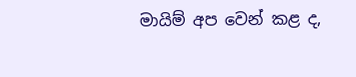මායිම් අප වෙන් කළ ද,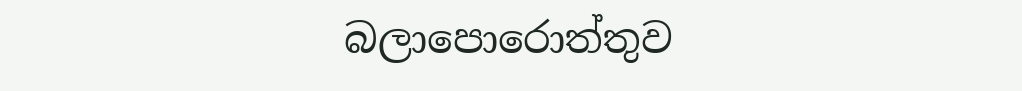බලාපොරොත්තුව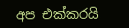අප එක්කරයි